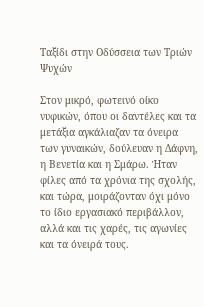Ταξίδι στην Οδύσσεια των Τριών Ψυχών

Στον μικρό, φωτεινό οίκο νυφικών, όπου οι δαντέλες και τα μετάξια αγκάλιαζαν τα όνειρα των γυναικών, δούλευαν η Δάφνη, η Βενετία και η Σμάρω. Ήταν φίλες από τα χρόνια της σχολής, και τώρα, μοιράζονταν όχι μόνο το ίδιο εργασιακό περιβάλλον, αλλά και τις χαρές, τις αγωνίες και τα όνειρά τους.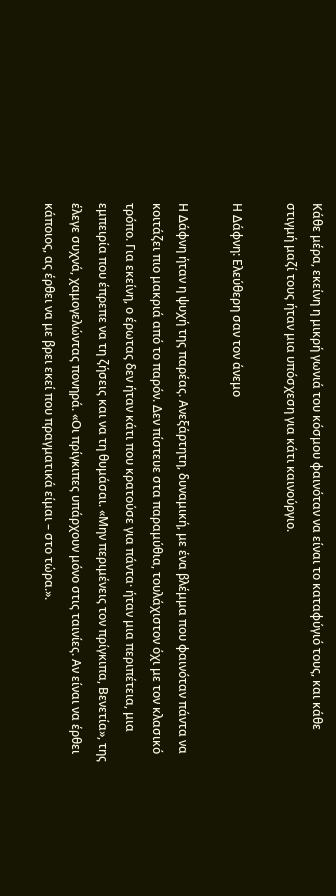Κάθε μέρα, εκείνη η μικρή γωνιά του κόσμου φαινόταν να είναι το καταφύγιό τους, και κάθε στιγμή μαζί τους ήταν μια υπόσχεση για κάτι καινούργιο.

Η Δάφνη: Ελεύθερη σαν τον άνεμο

Η Δάφνη ήταν η ψυχή της παρέας. Ανεξάρτητη, δυναμική, με ένα βλέμμα που φαινόταν πάντα να κοιτάζει πιο μακριά από το παρόν. Δεν πίστευε στα παραμύθια, τουλάχιστον όχι με τον κλασικό τρόπο. Για εκείνη, ο έρωτας δεν ήταν κάτι που κρατούσε για πάντα· ήταν μια περιπέτεια, μια εμπειρία που έπρεπε να τη ζήσεις και να τη θυμάσαι. «Μην περιμένεις τον πρίγκιπα, Βενετία», της έλεγε συχνά, χαμογελώντας πονηρά. «Οι πρίγκιπες υπάρχουν μόνο στις ταινίες. Αν είναι να έρθει κάποιος, ας έρθει να με βρει εκεί που πραγματικά είμαι – στο τώρα.».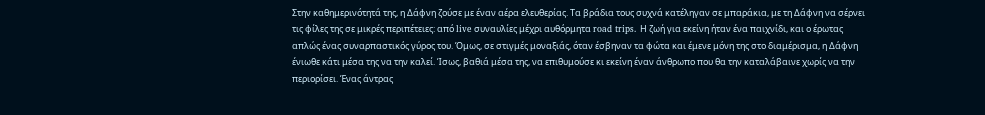Στην καθημερινότητά της, η Δάφνη ζούσε με έναν αέρα ελευθερίας. Τα βράδια τους συχνά κατέληγαν σε μπαράκια, με τη Δάφνη να σέρνει τις φίλες της σε μικρές περιπέτειες: από live συναυλίες μέχρι αυθόρμητα road trips. Η ζωή για εκείνη ήταν ένα παιχνίδι, και ο έρωτας απλώς ένας συναρπαστικός γύρος του. Όμως, σε στιγμές μοναξιάς, όταν έσβηναν τα φώτα και έμενε μόνη της στο διαμέρισμα, η Δάφνη ένιωθε κάτι μέσα της να την καλεί. Ίσως, βαθιά μέσα της, να επιθυμούσε κι εκείνη έναν άνθρωπο που θα την καταλάβαινε χωρίς να την περιορίσει. Ένας άντρας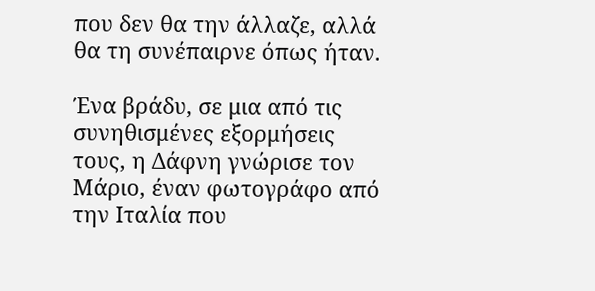που δεν θα την άλλαζε, αλλά θα τη συνέπαιρνε όπως ήταν.

Ένα βράδυ, σε μια από τις συνηθισμένες εξορμήσεις τους, η Δάφνη γνώρισε τον Μάριο, έναν φωτογράφο από την Ιταλία που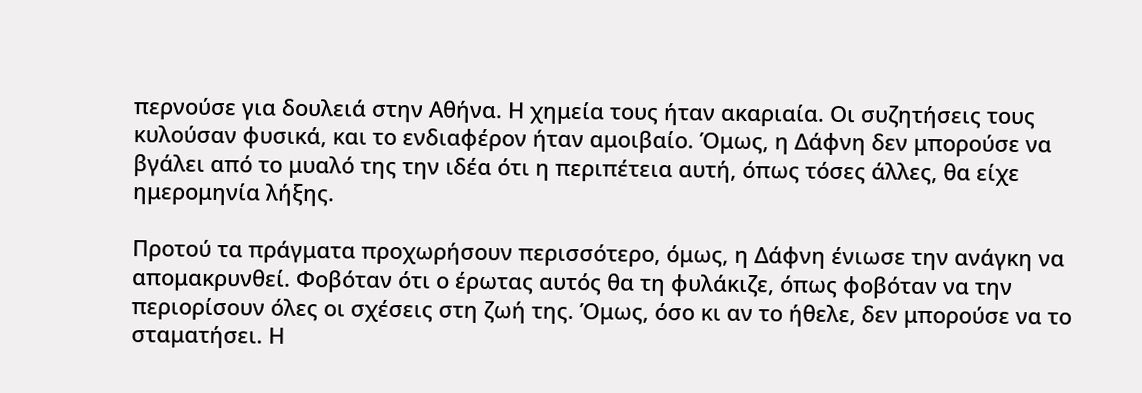περνούσε για δουλειά στην Αθήνα. Η χημεία τους ήταν ακαριαία. Οι συζητήσεις τους κυλούσαν φυσικά, και το ενδιαφέρον ήταν αμοιβαίο. Όμως, η Δάφνη δεν μπορούσε να βγάλει από το μυαλό της την ιδέα ότι η περιπέτεια αυτή, όπως τόσες άλλες, θα είχε ημερομηνία λήξης.

Προτού τα πράγματα προχωρήσουν περισσότερο, όμως, η Δάφνη ένιωσε την ανάγκη να απομακρυνθεί. Φοβόταν ότι ο έρωτας αυτός θα τη φυλάκιζε, όπως φοβόταν να την περιορίσουν όλες οι σχέσεις στη ζωή της. Όμως, όσο κι αν το ήθελε, δεν μπορούσε να το σταματήσει. Η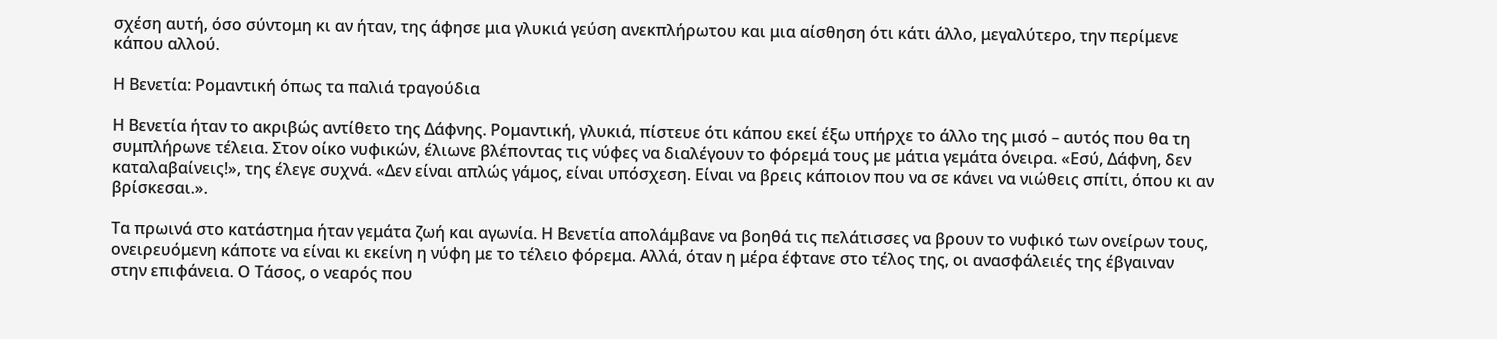σχέση αυτή, όσο σύντομη κι αν ήταν, της άφησε μια γλυκιά γεύση ανεκπλήρωτου και μια αίσθηση ότι κάτι άλλο, μεγαλύτερο, την περίμενε κάπου αλλού.

Η Βενετία: Ρομαντική όπως τα παλιά τραγούδια

Η Βενετία ήταν το ακριβώς αντίθετο της Δάφνης. Ρομαντική, γλυκιά, πίστευε ότι κάπου εκεί έξω υπήρχε το άλλο της μισό – αυτός που θα τη συμπλήρωνε τέλεια. Στον οίκο νυφικών, έλιωνε βλέποντας τις νύφες να διαλέγουν το φόρεμά τους με μάτια γεμάτα όνειρα. «Εσύ, Δάφνη, δεν καταλαβαίνεις!», της έλεγε συχνά. «Δεν είναι απλώς γάμος, είναι υπόσχεση. Είναι να βρεις κάποιον που να σε κάνει να νιώθεις σπίτι, όπου κι αν βρίσκεσαι.».

Τα πρωινά στο κατάστημα ήταν γεμάτα ζωή και αγωνία. Η Βενετία απολάμβανε να βοηθά τις πελάτισσες να βρουν το νυφικό των ονείρων τους, ονειρευόμενη κάποτε να είναι κι εκείνη η νύφη με το τέλειο φόρεμα. Αλλά, όταν η μέρα έφτανε στο τέλος της, οι ανασφάλειές της έβγαιναν στην επιφάνεια. Ο Τάσος, ο νεαρός που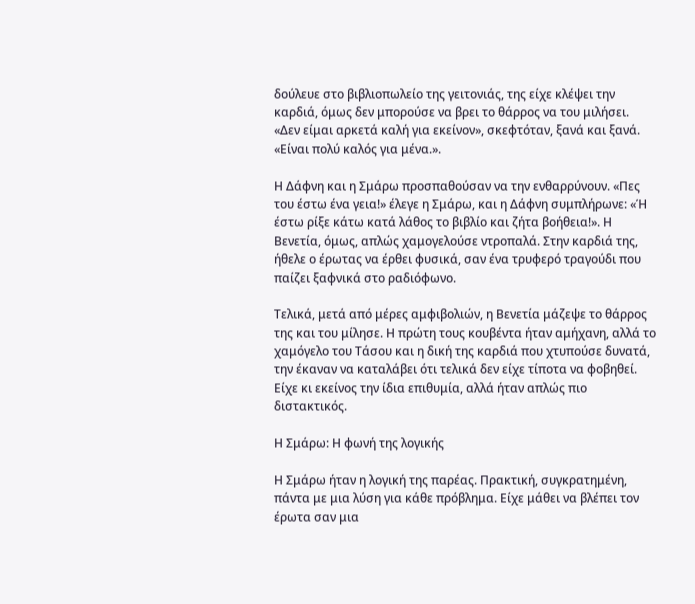δούλευε στο βιβλιοπωλείο της γειτονιάς, της είχε κλέψει την καρδιά, όμως δεν μπορούσε να βρει το θάρρος να του μιλήσει. «Δεν είμαι αρκετά καλή για εκείνον», σκεφτόταν, ξανά και ξανά. «Είναι πολύ καλός για μένα.».

Η Δάφνη και η Σμάρω προσπαθούσαν να την ενθαρρύνουν. «Πες του έστω ένα γεια!» έλεγε η Σμάρω, και η Δάφνη συμπλήρωνε: «Ή έστω ρίξε κάτω κατά λάθος το βιβλίο και ζήτα βοήθεια!». Η Βενετία, όμως, απλώς χαμογελούσε ντροπαλά. Στην καρδιά της, ήθελε ο έρωτας να έρθει φυσικά, σαν ένα τρυφερό τραγούδι που παίζει ξαφνικά στο ραδιόφωνο.

Τελικά, μετά από μέρες αμφιβολιών, η Βενετία μάζεψε το θάρρος της και του μίλησε. Η πρώτη τους κουβέντα ήταν αμήχανη, αλλά το χαμόγελο του Τάσου και η δική της καρδιά που χτυπούσε δυνατά, την έκαναν να καταλάβει ότι τελικά δεν είχε τίποτα να φοβηθεί. Είχε κι εκείνος την ίδια επιθυμία, αλλά ήταν απλώς πιο διστακτικός.

Η Σμάρω: Η φωνή της λογικής

Η Σμάρω ήταν η λογική της παρέας. Πρακτική, συγκρατημένη, πάντα με μια λύση για κάθε πρόβλημα. Είχε μάθει να βλέπει τον έρωτα σαν μια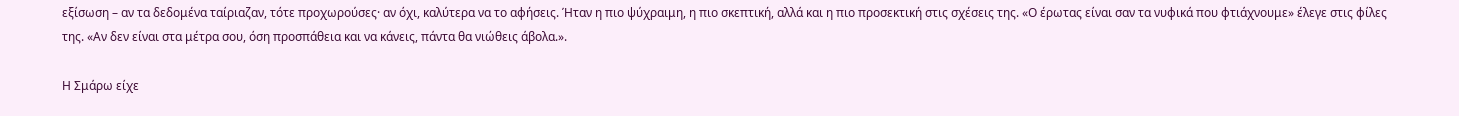εξίσωση – αν τα δεδομένα ταίριαζαν, τότε προχωρούσες· αν όχι, καλύτερα να το αφήσεις. Ήταν η πιο ψύχραιμη, η πιο σκεπτική, αλλά και η πιο προσεκτική στις σχέσεις της. «Ο έρωτας είναι σαν τα νυφικά που φτιάχνουμε» έλεγε στις φίλες της. «Αν δεν είναι στα μέτρα σου, όση προσπάθεια και να κάνεις, πάντα θα νιώθεις άβολα.».

Η Σμάρω είχε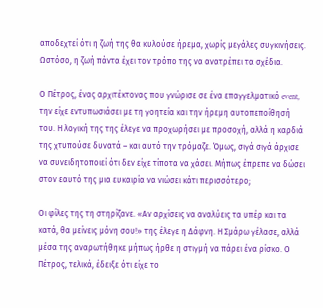αποδεχτεί ότι η ζωή της θα κυλούσε ήρεμα, χωρίς μεγάλες συγκινήσεις. Ωστόσο, η ζωή πάντα έχει τον τρόπο της να ανατρέπει τα σχέδια.

Ο Πέτρος, ένας αρχιτέκτονας που γνώρισε σε ένα επαγγελματικό event, την είχε εντυπωσιάσει με τη γοητεία και την ήρεμη αυτοπεποίθησή του. Η λογική της της έλεγε να προχωρήσει με προσοχή, αλλά η καρδιά της χτυπούσε δυνατά – και αυτό την τρόμαζε. Όμως, σιγά σιγά άρχισε να συνειδητοποιεί ότι δεν είχε τίποτα να χάσει. Μήπως έπρεπε να δώσει στον εαυτό της μια ευκαιρία να νιώσει κάτι περισσότερο;

Οι φίλες της τη στηρίζανε. «Αν αρχίσεις να αναλύεις τα υπέρ και τα κατά, θα μείνεις μόνη σου!» της έλεγε η Δάφνη. Η Σμάρω γέλασε, αλλά μέσα της αναρωτήθηκε μήπως ήρθε η στιγμή να πάρει ένα ρίσκο. Ο Πέτρος, τελικά, έδειξε ότι είχε το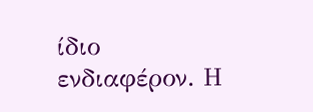ίδιο ενδιαφέρον. Η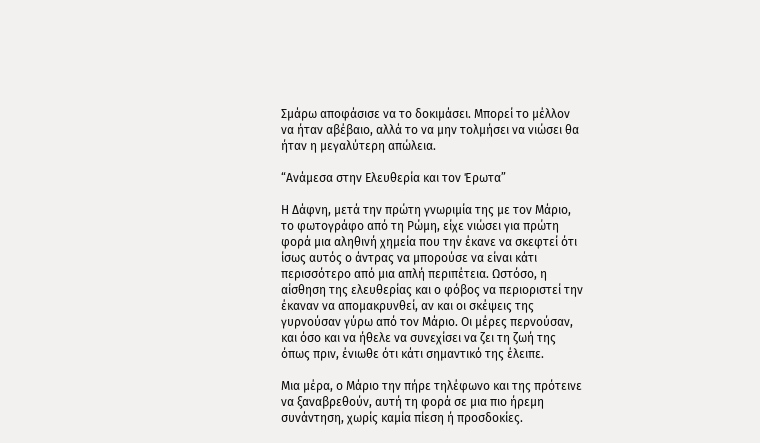Σμάρω αποφάσισε να το δοκιμάσει. Μπορεί το μέλλον να ήταν αβέβαιο, αλλά το να μην τολμήσει να νιώσει θα ήταν η μεγαλύτερη απώλεια.

“Ανάμεσα στην Ελευθερία και τον Έρωτα”

Η Δάφνη, μετά την πρώτη γνωριμία της με τον Μάριο, το φωτογράφο από τη Ρώμη, είχε νιώσει για πρώτη φορά μια αληθινή χημεία που την έκανε να σκεφτεί ότι ίσως αυτός ο άντρας να μπορούσε να είναι κάτι περισσότερο από μια απλή περιπέτεια. Ωστόσο, η αίσθηση της ελευθερίας και ο φόβος να περιοριστεί την έκαναν να απομακρυνθεί, αν και οι σκέψεις της γυρνούσαν γύρω από τον Μάριο. Οι μέρες περνούσαν, και όσο και να ήθελε να συνεχίσει να ζει τη ζωή της όπως πριν, ένιωθε ότι κάτι σημαντικό της έλειπε.

Μια μέρα, ο Μάριο την πήρε τηλέφωνο και της πρότεινε να ξαναβρεθούν, αυτή τη φορά σε μια πιο ήρεμη συνάντηση, χωρίς καμία πίεση ή προσδοκίες.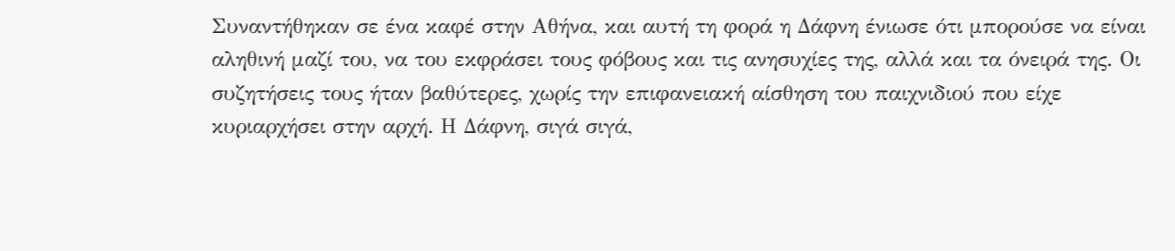Συναντήθηκαν σε ένα καφέ στην Αθήνα, και αυτή τη φορά η Δάφνη ένιωσε ότι μπορούσε να είναι αληθινή μαζί του, να του εκφράσει τους φόβους και τις ανησυχίες της, αλλά και τα όνειρά της. Οι συζητήσεις τους ήταν βαθύτερες, χωρίς την επιφανειακή αίσθηση του παιχνιδιού που είχε κυριαρχήσει στην αρχή. Η Δάφνη, σιγά σιγά,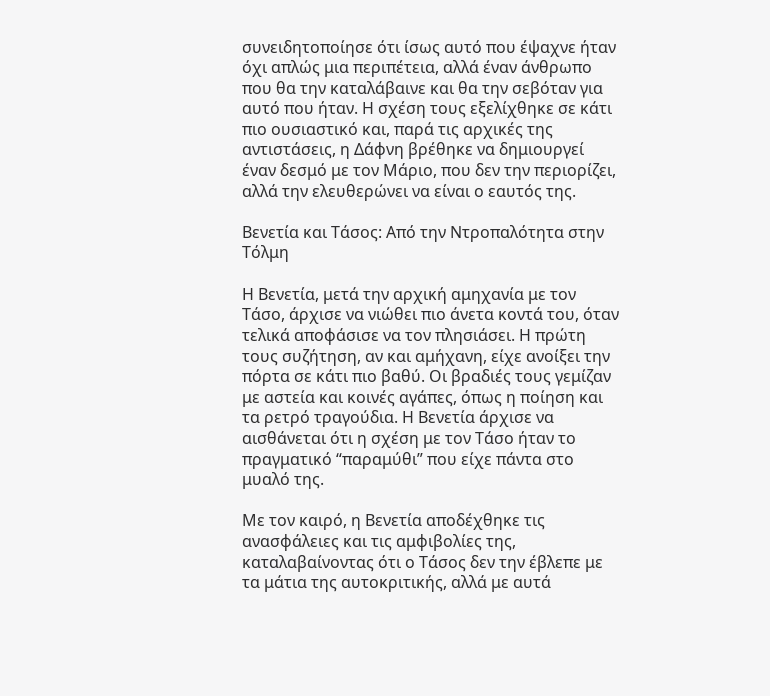συνειδητοποίησε ότι ίσως αυτό που έψαχνε ήταν όχι απλώς μια περιπέτεια, αλλά έναν άνθρωπο που θα την καταλάβαινε και θα την σεβόταν για αυτό που ήταν. Η σχέση τους εξελίχθηκε σε κάτι πιο ουσιαστικό και, παρά τις αρχικές της αντιστάσεις, η Δάφνη βρέθηκε να δημιουργεί έναν δεσμό με τον Μάριο, που δεν την περιορίζει, αλλά την ελευθερώνει να είναι ο εαυτός της.

Βενετία και Τάσος: Από την Ντροπαλότητα στην Τόλμη

Η Βενετία, μετά την αρχική αμηχανία με τον Τάσο, άρχισε να νιώθει πιο άνετα κοντά του, όταν τελικά αποφάσισε να τον πλησιάσει. Η πρώτη τους συζήτηση, αν και αμήχανη, είχε ανοίξει την πόρτα σε κάτι πιο βαθύ. Οι βραδιές τους γεμίζαν με αστεία και κοινές αγάπες, όπως η ποίηση και τα ρετρό τραγούδια. Η Βενετία άρχισε να αισθάνεται ότι η σχέση με τον Τάσο ήταν το πραγματικό “παραμύθι” που είχε πάντα στο μυαλό της.

Με τον καιρό, η Βενετία αποδέχθηκε τις ανασφάλειες και τις αμφιβολίες της, καταλαβαίνοντας ότι ο Τάσος δεν την έβλεπε με τα μάτια της αυτοκριτικής, αλλά με αυτά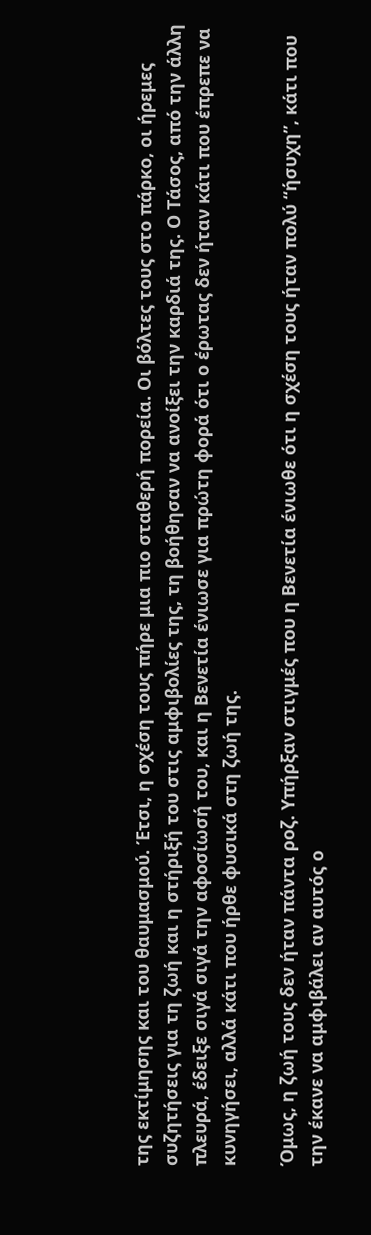της εκτίμησης και του θαυμασμού. Έτσι, η σχέση τους πήρε μια πιο σταθερή πορεία. Οι βόλτες τους στο πάρκο, οι ήρεμες συζητήσεις για τη ζωή και η στήριξή του στις αμφιβολίες της, τη βοήθησαν να ανοίξει την καρδιά της. Ο Τάσος, από την άλλη πλευρά, έδειξε σιγά σιγά την αφοσίωσή του, και η Βενετία ένιωσε για πρώτη φορά ότι ο έρωτας δεν ήταν κάτι που έπρεπε να κυνηγήσει, αλλά κάτι που ήρθε φυσικά στη ζωή της.

Όμως, η ζωή τους δεν ήταν πάντα ροζ. Υπήρξαν στιγμές που η Βενετία ένιωθε ότι η σχέση τους ήταν πολύ “ήσυχη”, κάτι που την έκανε να αμφιβάλει αν αυτός ο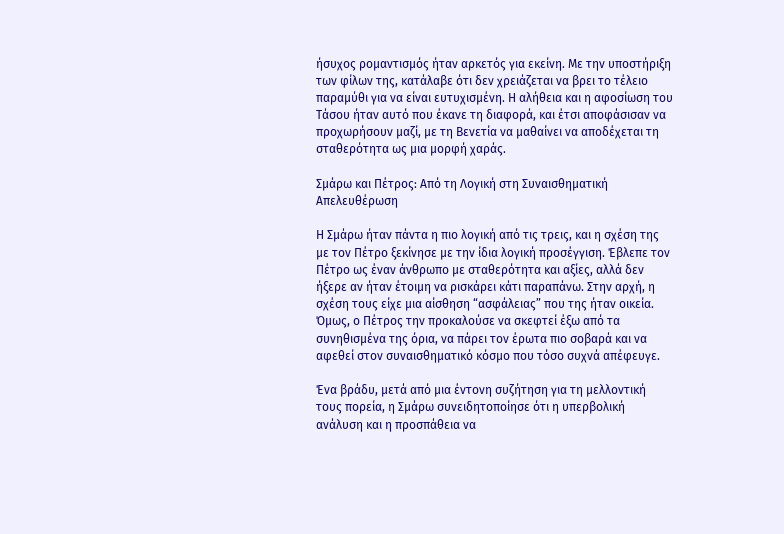ήσυχος ρομαντισμός ήταν αρκετός για εκείνη. Με την υποστήριξη των φίλων της, κατάλαβε ότι δεν χρειάζεται να βρει το τέλειο παραμύθι για να είναι ευτυχισμένη. Η αλήθεια και η αφοσίωση του Τάσου ήταν αυτό που έκανε τη διαφορά, και έτσι αποφάσισαν να προχωρήσουν μαζί, με τη Βενετία να μαθαίνει να αποδέχεται τη σταθερότητα ως μια μορφή χαράς.

Σμάρω και Πέτρος: Από τη Λογική στη Συναισθηματική Απελευθέρωση

Η Σμάρω ήταν πάντα η πιο λογική από τις τρεις, και η σχέση της με τον Πέτρο ξεκίνησε με την ίδια λογική προσέγγιση. Έβλεπε τον Πέτρο ως έναν άνθρωπο με σταθερότητα και αξίες, αλλά δεν ήξερε αν ήταν έτοιμη να ρισκάρει κάτι παραπάνω. Στην αρχή, η σχέση τους είχε μια αίσθηση “ασφάλειας” που της ήταν οικεία. Όμως, ο Πέτρος την προκαλούσε να σκεφτεί έξω από τα συνηθισμένα της όρια, να πάρει τον έρωτα πιο σοβαρά και να αφεθεί στον συναισθηματικό κόσμο που τόσο συχνά απέφευγε.

Ένα βράδυ, μετά από μια έντονη συζήτηση για τη μελλοντική τους πορεία, η Σμάρω συνειδητοποίησε ότι η υπερβολική ανάλυση και η προσπάθεια να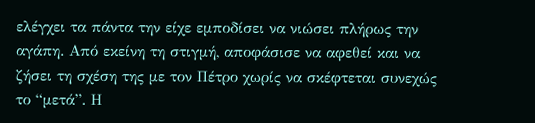ελέγχει τα πάντα την είχε εμποδίσει να νιώσει πλήρως την αγάπη. Από εκείνη τη στιγμή, αποφάσισε να αφεθεί και να ζήσει τη σχέση της με τον Πέτρο χωρίς να σκέφτεται συνεχώς το “μετά”. Η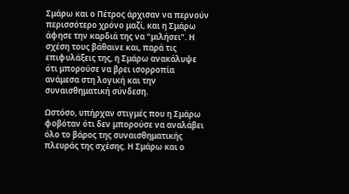Σμάρω και ο Πέτρος άρχισαν να περνούν περισσότερο χρόνο μαζί, και η Σμάρω άφησε την καρδιά της να “μιλήσει”. Η σχέση τους βάθαινε και, παρά τις επιφυλάξεις της, η Σμάρω ανακάλυψε ότι μπορούσε να βρει ισορροπία ανάμεσα στη λογική και την συναισθηματική σύνδεση.

Ωστόσο, υπήρχαν στιγμές που η Σμάρω φοβόταν ότι δεν μπορούσε να αναλάβει όλο το βάρος της συναισθηματικής πλευράς της σχέσης. Η Σμάρω και ο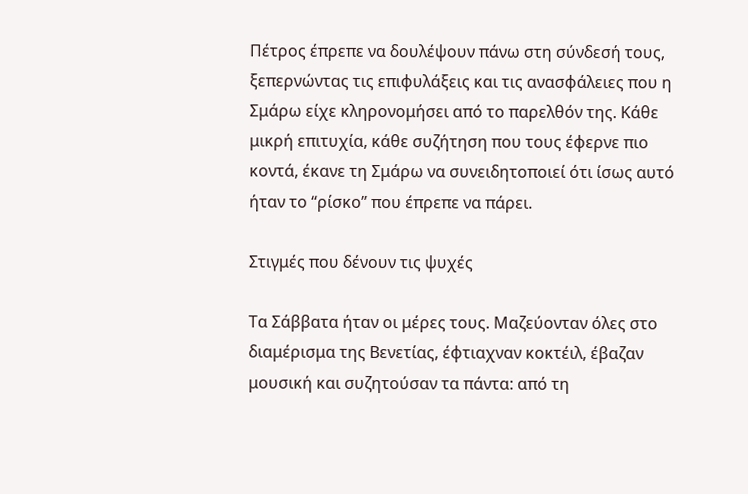Πέτρος έπρεπε να δουλέψουν πάνω στη σύνδεσή τους, ξεπερνώντας τις επιφυλάξεις και τις ανασφάλειες που η Σμάρω είχε κληρονομήσει από το παρελθόν της. Κάθε μικρή επιτυχία, κάθε συζήτηση που τους έφερνε πιο κοντά, έκανε τη Σμάρω να συνειδητοποιεί ότι ίσως αυτό ήταν το “ρίσκο” που έπρεπε να πάρει.

Στιγμές που δένουν τις ψυχές

Τα Σάββατα ήταν οι μέρες τους. Μαζεύονταν όλες στο διαμέρισμα της Βενετίας, έφτιαχναν κοκτέιλ, έβαζαν μουσική και συζητούσαν τα πάντα: από τη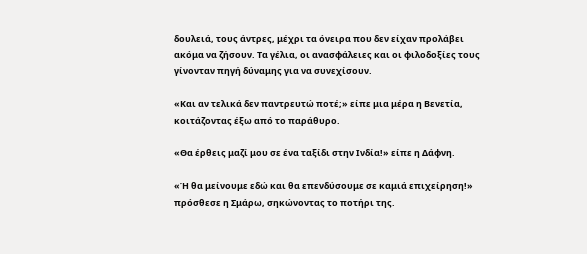δουλειά, τους άντρες, μέχρι τα όνειρα που δεν είχαν προλάβει ακόμα να ζήσουν. Τα γέλια, οι ανασφάλειες και οι φιλοδοξίες τους γίνονταν πηγή δύναμης για να συνεχίσουν.

«Και αν τελικά δεν παντρευτώ ποτέ;» είπε μια μέρα η Βενετία, κοιτάζοντας έξω από το παράθυρο.

«Θα έρθεις μαζί μου σε ένα ταξίδι στην Ινδία!» είπε η Δάφνη.

«Ή θα μείνουμε εδώ και θα επενδύσουμε σε καμιά επιχείρηση!» πρόσθεσε η Σμάρω, σηκώνοντας το ποτήρι της.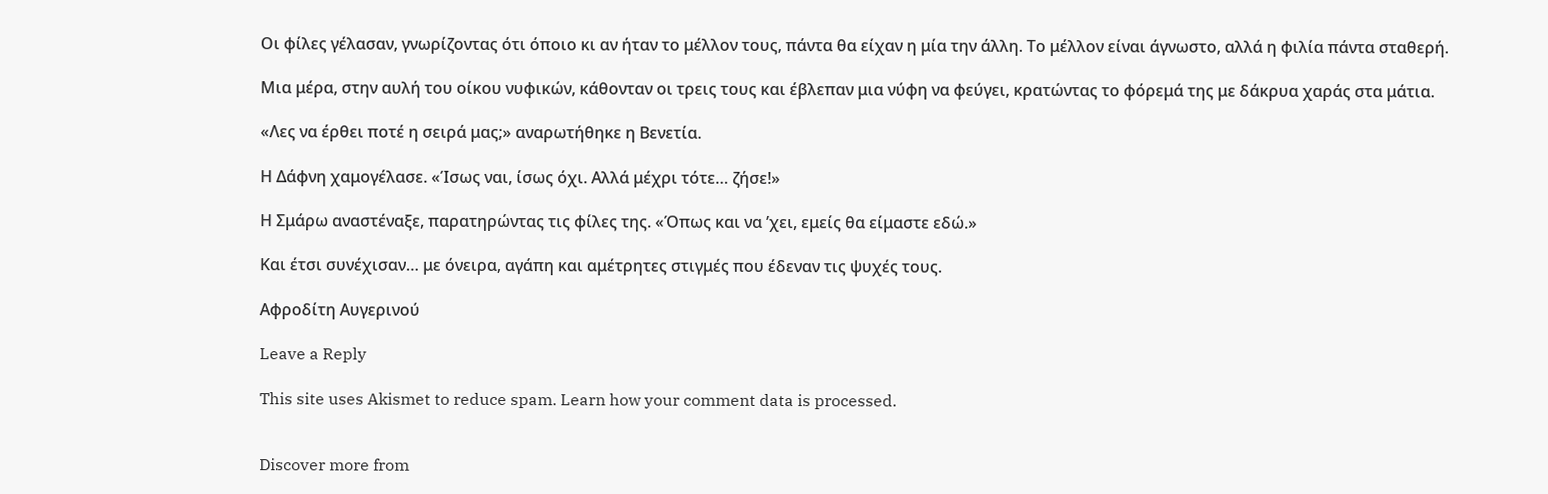Οι φίλες γέλασαν, γνωρίζοντας ότι όποιο κι αν ήταν το μέλλον τους, πάντα θα είχαν η μία την άλλη. Το μέλλον είναι άγνωστο, αλλά η φιλία πάντα σταθερή.

Μια μέρα, στην αυλή του οίκου νυφικών, κάθονταν οι τρεις τους και έβλεπαν μια νύφη να φεύγει, κρατώντας το φόρεμά της με δάκρυα χαράς στα μάτια.

«Λες να έρθει ποτέ η σειρά μας;» αναρωτήθηκε η Βενετία.

Η Δάφνη χαμογέλασε. «Ίσως ναι, ίσως όχι. Αλλά μέχρι τότε… ζήσε!»

Η Σμάρω αναστέναξε, παρατηρώντας τις φίλες της. «Όπως και να ’χει, εμείς θα είμαστε εδώ.»

Και έτσι συνέχισαν… με όνειρα, αγάπη και αμέτρητες στιγμές που έδεναν τις ψυχές τους.

Αφροδίτη Αυγερινού

Leave a Reply

This site uses Akismet to reduce spam. Learn how your comment data is processed.


Discover more from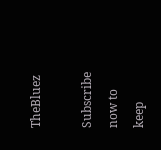TheBluez

Subscribe now to keep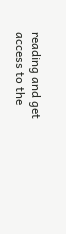reading and get access to the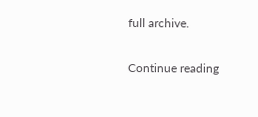full archive.

Continue reading